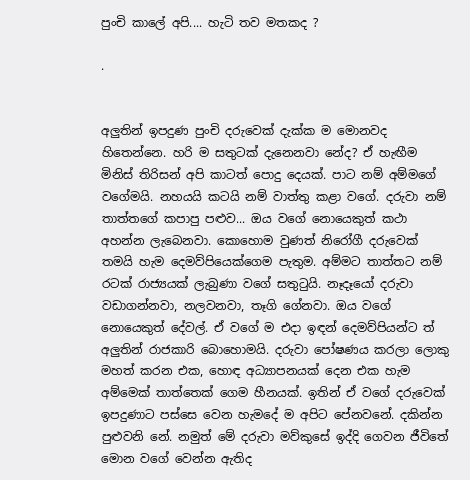පුංචි කාලේ අපි.... හැටි තව මතකද ?

.


අලුතින් ඉපදුණ පුංචි දරුවෙක් දැක්ක ම මොනවද හිතෙන්නෙ. හරි ම සතුටක් දැනෙනවා නේද? ඒ හැඟීම මිනිස් තිරිසන් අපි කාටත් පොදු දෙයක්. පාට නම් අම්මගේ වගේමයි. නහයයි කටයි නම් වාත්තු කළා වගේ. දරුවා නම් තාත්තගේ කපාපු පළුව... ඔය වගේ නොයෙකුත් කථා අහන්න ලැබෙනවා. කොහොම වුණත් නිරෝගී දරුවෙක් තමයි හැම දෙමව්පියෙක්ගෙම පැතුම. අම්මට තාත්තට නම් රටක් රාජ්‍යයක් ලැබුණා වගේ සතුටුයි. නෑදෑයෝ දරුවා වඩාගන්නවා, නලවනවා, තෑගි ගේනවා. ඔය වගේ නොයෙකුත් දේවල්. ඒ වගේ ම එදා ඉඳන් දෙමව්පියන්ට ත් අලුතින් රාජකාරි බොහොමයි. දරුවා පෝෂණය කරලා ලොකු මහත් කරන එක, හොඳ අධ්‍යාපනයක් දෙන එක හැම අම්මෙක් තාත්තෙක් ගෙම හීනයක්. ඉතින් ඒ වගේ දරුවෙක් ඉපදුණාට පස්සෙ වෙන හැමදේ ම අපිට පේනවනේ. දකින්න පුළුවනි නේ. නමුත් මේ දරුවා මව්කුසේ ඉද්දි ගෙවන ජීවිතේ මොන වගේ වෙන්න ඇතිද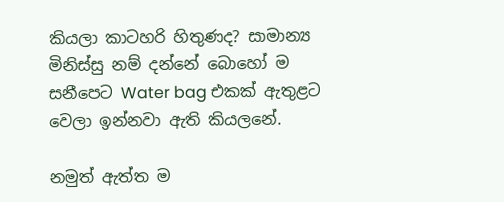කියලා කාටහරි හිතුණද? සාමාන්‍ය මිනිස්සු නම් දන්නේ බොහෝ ම සනීපෙට Water bag එකක් ඇතුළට වෙලා ඉන්නවා ඇති කියලනේ.

නමුත් ඇත්ත ම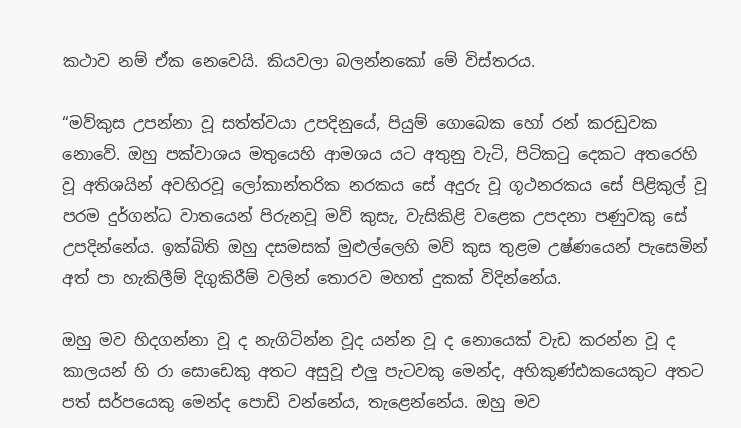කථාව නම් ඒක නෙවෙයි. කියවලා බලන්නකෝ මේ විස්තරය.

“මව්කුස උපන්නා වූ සත්ත්වයා උපදිනුයේ, පියුම් ගොබෙක හෝ රන් කරඩුවක නොවේ. ඔහු පක්වාශය මතුයෙහි ආමශය යට අතුනු වැටි, පිටිකටු දෙකට අතරෙහි වූ අතිශයින් අවහිරවූ ලෝකාන්තරික නරකය සේ අදුරු වූ ගූථනරකය සේ පිළිකුල් වූ පරම දුර්ගන්ධ වාතයෙන් පිරුනවූ මව් කුසැ, වැසිකිළි වළෙක උපදනා පණුවකු සේ උපදින්නේය. ඉක්බිති ඔහු දසමසක් මුළුල්ලෙහි මව් කුස තුළම උෂ්ණයෙන් පැසෙමින් අත් පා හැකිලීම් දිගුකිරීම් වලින් තොරව මහත් දුකක් විදින්නේය.

ඔහු මව හිදගන්නා වූ ද නැගිටින්න වූද යන්න වූ ද නොයෙක් වැඩ කරන්න වූ ද කාලයන් හි රා සොඩෙකු අතට අසුවූ එලු පැටවකු මෙන්ද, අහිකුණ්ඪකයෙකුට අතට පත් සර්පයෙකු මෙන්ද පොඩි වන්නේය, තැළෙන්නේය. ඔහු මව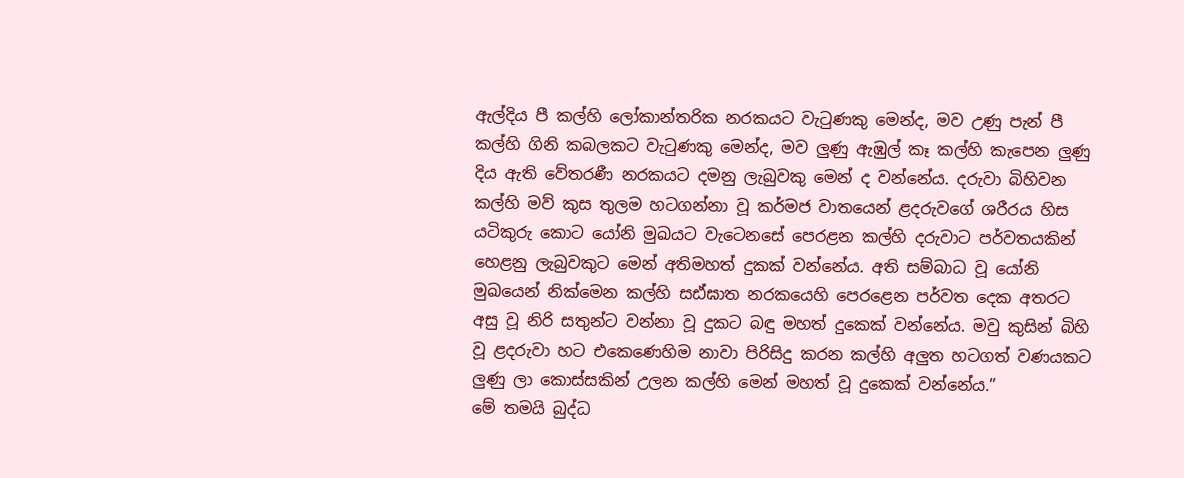ඇල්දිය පී කල්හි ලෝකාන්තරික නරකයට වැටුණකු මෙන්ද, මව උණු පැන් පී කල්හි ගිනි කබලකට වැටුණකු මෙන්ද, මව ලුණු ඇඹුල් කෑ කල්හි කැපෙන ලුණු දිය ඇති වේතරණී නරකයට දමනු ලැබුවකු මෙන් ද වන්නේය. දරුවා බිහිවන කල්හි මව් කුස තුලම හටගන්නා වූ කර්මජ වාතයෙන් ළදරුවගේ ශරීරය හිස යටිකුරු කොට යෝනි මුඛයට වැටෙනසේ පෙරළන කල්හි දරුවාට පර්වතයකින් හෙළනු ලැබුවකුට මෙන් අතිමහත් දුකක් වන්නේය. අති සම්බාධ වූ යෝනි මුඛයෙන් නික්මෙන කල්හි සඪ්ඝාත නරකයෙහි පෙරළෙන පර්වත දෙක අතරට අසු වූ නිරි සතුන්ට වන්නා වූ දුකට බඳු මහත් දුකෙක් වන්නේය. මවු කුසින් බිහි වූ ළදරුවා හට එකෙණෙහිම නාවා පිරිසිදු කරන කල්හි අලුත හටගත් වණයකට ලුණු ලා කොස්සකින් උලන කල්හි මෙන් මහත් වූ දුකෙක් වන්නේය.”
මේ තමයි බුද්ධ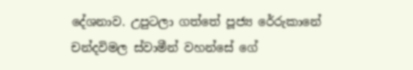දේශනාව. උපුටලා ගත්තේ පූජ්‍ය රේරුකානේ චන්දවිමල ස්වාමීන් වහන්සේ ගේ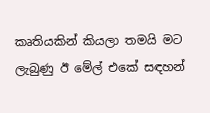කෘතියකින් කියලා තමයි මට ලැබුණු ඊ මේල් එකේ සඳහන්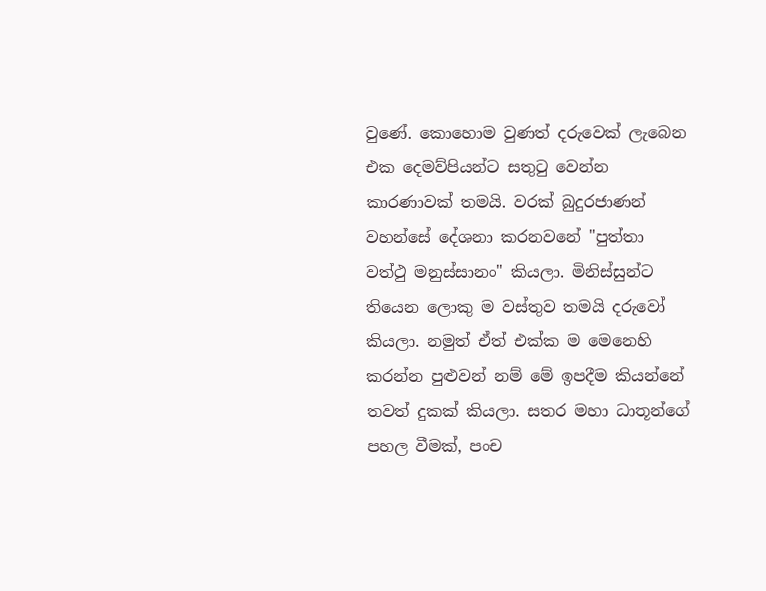වුණේ. කොහොම වුණත් දරුවෙක් ලැබෙන එක දෙමව්පියන්ට සතුටු වෙන්න කාරණාවක් තමයි. වරක් බුදුරජාණන් වහන්සේ දේශනා කරනවනේ "පුත්තා වත්ථු මනුස්සානං" කියලා. මිනිස්සුන්ට තියෙන ලොකු ම වස්තුව තමයි දරුවෝ කියලා. නමුත් ඒත් එක්ක ම මෙනෙහි කරන්න පුළුවන් නම් මේ ඉපදීම කියන්නේ තවත් දුකක් කියලා. සතර මහා ධාතූන්ගේ පහල වීමක්, පංච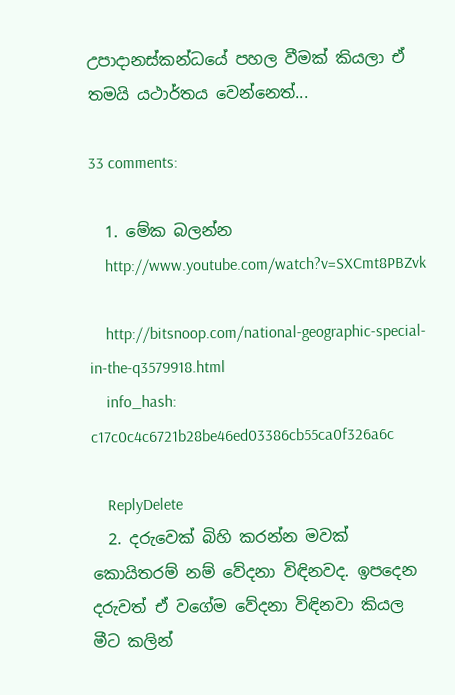උපාදානස්කන්ධයේ පහල වීමක් කියලා ඒ තමයි යථාර්තය වෙන්නෙත්...

33 comments:

  1. මේක බලන්න
    http://www.youtube.com/watch?v=SXCmt8PBZvk

    http://bitsnoop.com/national-geographic-special-in-the-q3579918.html
    info_hash: c17c0c4c6721b28be46ed03386cb55ca0f326a6c

    ReplyDelete
  2. දරුවෙක් බිහි කරන්න මවක් කොයිතරම් නම් වේදනා විඳිනවද. ඉපදෙන දරුවත් ඒ වගේම වේදනා විඳිනවා කියල මීට කලින්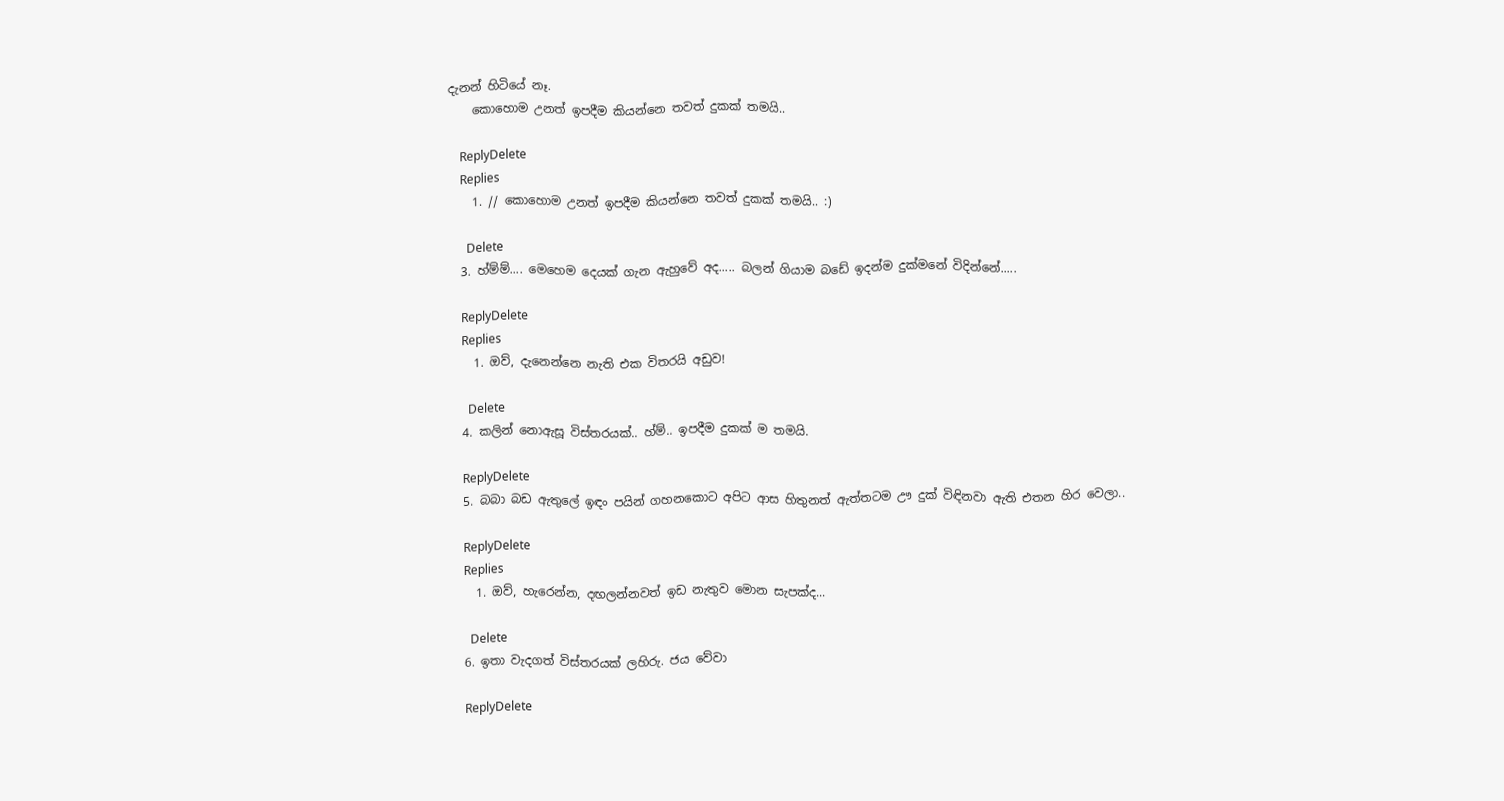දැනන් හිටියේ නෑ.
    කොහොම උනත් ඉපදීම කියන්නෙ තවත් දුකක් තමයි..

    ReplyDelete
    Replies
    1. // කොහොම උනත් ඉපදීම කියන්නෙ තවත් දුකක් තමයි.. :)

      Delete
  3. හ්ම්ම්.... මෙහෙම දෙයක් ගැන ඇහුවේ අද..... බලන් ගියාම බඩේ ඉදන්ම දුක්මනේ විදින්නේ.....

    ReplyDelete
    Replies
    1. ඔව්, දැනෙන්නෙ නැති එක විතරයි අඩුව!

      Delete
  4. කලින් නොඇසූ විස්තරයක්.. හ්ම්.. ඉපදීම දුකක් ම තමයි.

    ReplyDelete
  5. බබා බඩ ඇතුලේ ඉඳං පයින් ගහනකොට අපිට ආස හිතුනත් ඇත්තටම ඌ දුක් විඳිනවා ඇති එතන හිර වෙලා..

    ReplyDelete
    Replies
    1. ඔව්, හැරෙන්න, දඟලන්නවත් ඉඩ නැතුව මොන සැපක්ද...

      Delete
  6. ඉතා වැදගත් විස්තරයක් ලහිරු. ජය වේවා

    ReplyDelete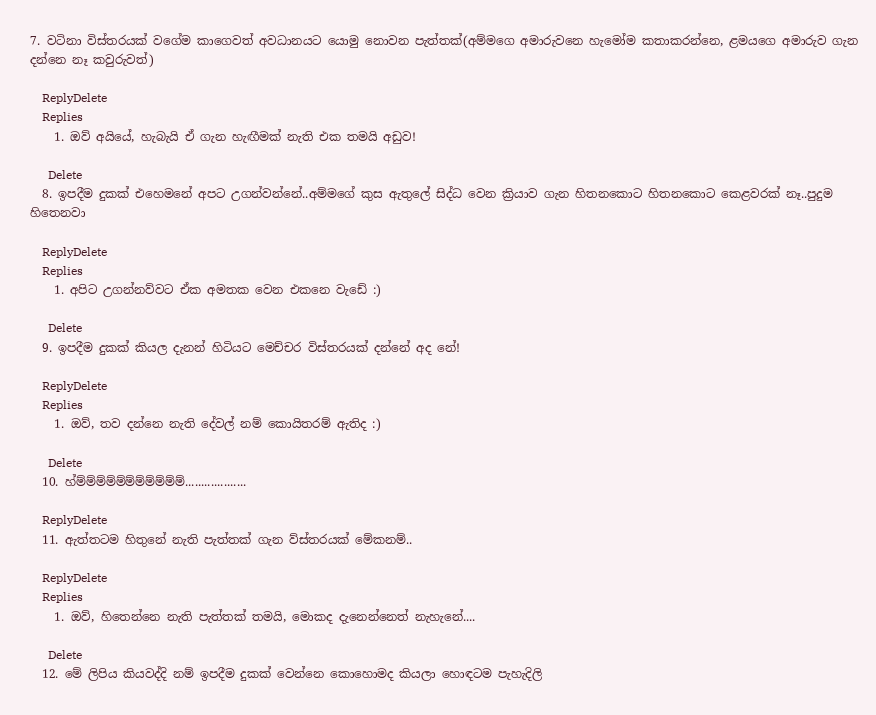7. වටිනා විස්තරයක් වගේම කාගෙවත් අවධානයට යොමු නොවන පැත්තක්(අම්මගෙ අමාරුවනෙ හැමෝම කතාකරන්නෙ, ළමයගෙ අමාරුව ගැන දන්නෙ නෑ කවුරුවත්)

    ReplyDelete
    Replies
    1. ඔව් අයියේ, හැබැයි ඒ ගැන හැඟීමක් නැති එක තමයි අඩුව!

      Delete
  8. ඉපදීම දුකක් එහෙමනේ අපට උගන්වන්නේ..අම්මගේ කුස ඇතුලේ සිද්ධ වෙන ක්‍රියාව ගැන හිතනකොට හිතනකොට කෙළවරක් නෑ..පුදුම හිතෙනවා

    ReplyDelete
    Replies
    1. අපිට උගන්නව්වට ඒක අමතක වෙන එකනෙ වැඩේ :)

      Delete
  9. ඉපදීම දුකක් කියල දැනන් හිටියට මෙච්චර විස්තරයක් දන්නේ අද නේ!

    ReplyDelete
    Replies
    1. ඔව්, තව දන්නෙ නැති දේවල් නම් කොයිතරම් ඇතිද :)

      Delete
  10. හ්ම්ම්ම්ම්ම්ම්ම්ම්ම්ම්ම්...................

    ReplyDelete
  11. ඇත්තටම හිතුනේ නැති පැත්තක් ගැන ව්ස්තරයක් මේකනම්..

    ReplyDelete
    Replies
    1. ඔව්, හිතෙන්නෙ නැති පැත්තක් තමයි, මොකද දැනෙන්නෙත් නැහැනේ....

      Delete
  12. මේ ලිපිය කියවද්දි නම් ඉපදීම දුකක් වෙන්නෙ කොහොමද කියලා හොඳටම පැහැදිලි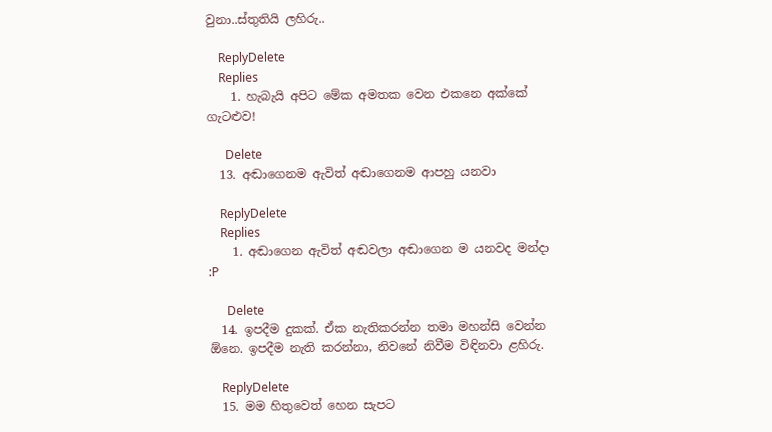වුනා..ස්තුතියි ලහිරු..

    ReplyDelete
    Replies
    1. හැබැයි අපිට මේක අමතක වෙන එකනෙ අක්කේ ගැටළුව!

      Delete
  13. අඬාගෙනම ඇවිත් අඬාගෙනම ආපහු යනවා

    ReplyDelete
    Replies
    1. අඬාගෙන ඇවිත් අඬවලා අඬාගෙන ම යනවද මන්දා :P

      Delete
  14. ඉපදීම දුකක්. ඒක නැතිකරන්න තමා මහන්සි වෙන්න ඕනෙ. ඉපදීම නැති කරන්නා, නිවනේ නිවීම විඳිනවා ළහිරු.

    ReplyDelete
  15. මම හිතුවෙත් හෙන සැපට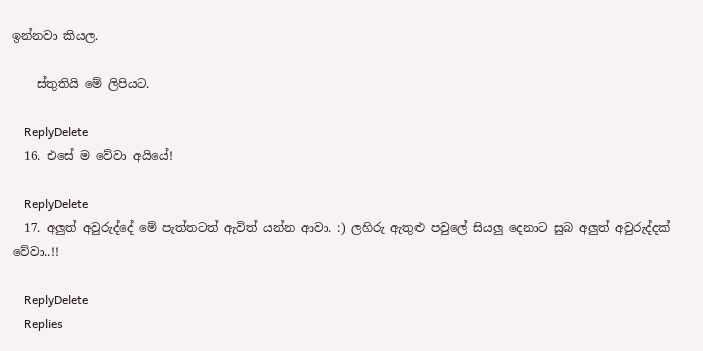ඉන්නවා කියල.

    ස්තුතියි මේ ලිපියට.

    ReplyDelete
  16. එසේ ම වේවා අයියේ!

    ReplyDelete
  17. අලුත් අවුරුද්දේ මේ පැත්තටත් ඇවිත් යන්න ආවා. :) ලහිරු ඇතුළු පවුලේ සියලු දෙනාට සුබ අලුත් අවුරුද්දක් වේවා..!!

    ReplyDelete
    Replies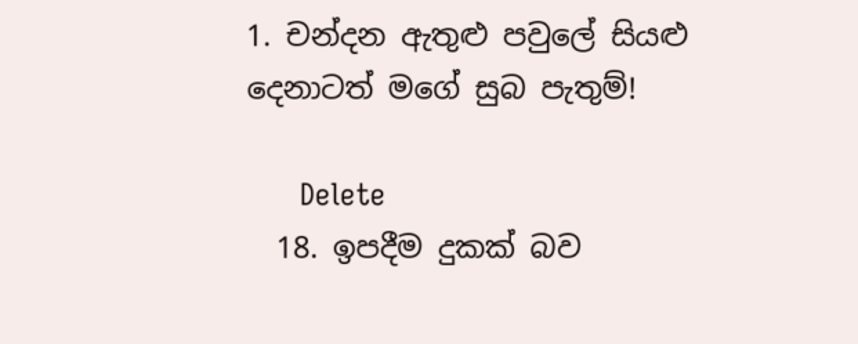1. චන්දන ඇතුළු පවුලේ සියළු දෙනාටත් මගේ සුබ පැතුම්!

      Delete
  18. ඉපදීම දුකක් බව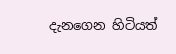දැනගෙන හිටියත්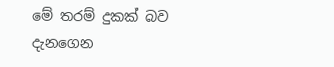මේ තරම් දුකක් බව දැනගෙන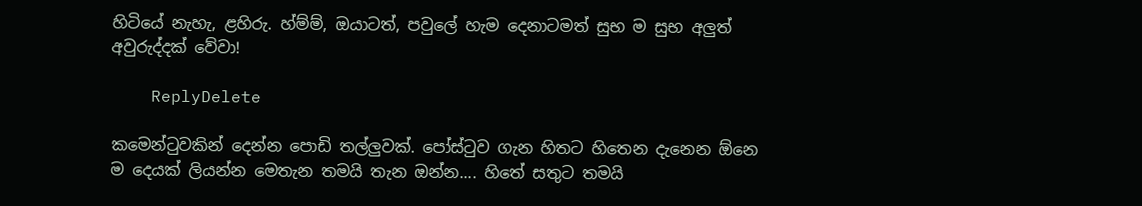හිටියේ නැහැ, ළහිරු. හ්ම්ම්, ඔයාටත්, පවුලේ හැම දෙනාටමත් සුභ ම සුභ අලුත් අවුරුද්දක් වේවා!

    ReplyDelete

කමෙන්ටුවකින් දෙන්න පොඩි තල්ලුවක්. පෝස්ටුව ගැන හිතට හිතෙන දැනෙන ඕනෙ ම දෙයක් ලියන්න මෙතැන තමයි තැන ඔන්න.... හිතේ සතුට තමයි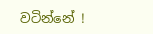වටින්නේ !